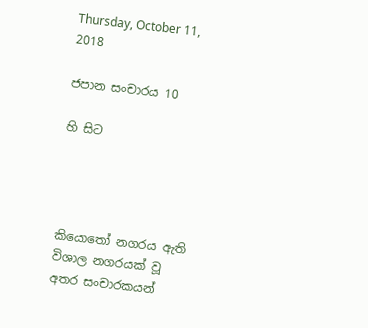Thursday, October 11, 2018

ජපාන සංචාරය 10

හි සිට




කියොතෝ නගරය ඇති විශාල නගරයක් වූ අතර සංචාරකයන්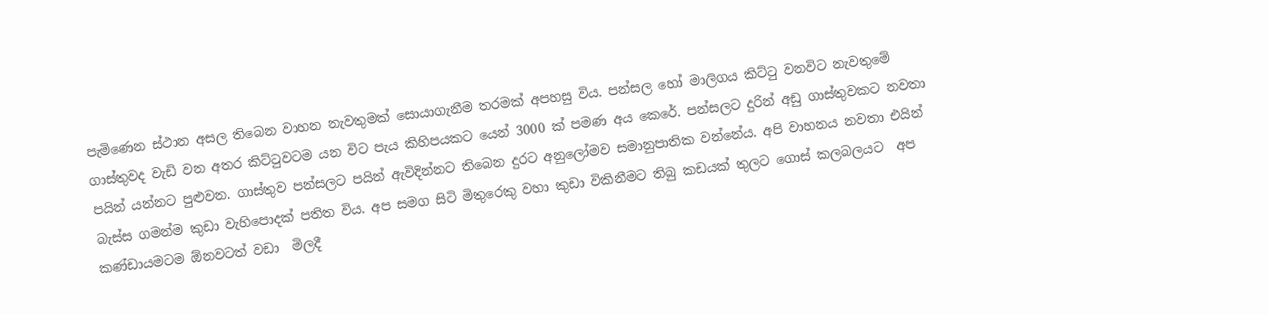පැමිණෙන ස්ථාන අසල තිබෙන වාහන නැවතුමක් සොයාගැනීම තරමක් අපහසු විය. පන්සල හෝ මාලිගය කිට්ටු වනවිට නැවතුමේ ගාස්තුවද වැඩි වන අතර කිට්ටුවටම යන විට පැය කිහිපයකට යෙන් 3000 ක් පමණ අය කෙරේ. පන්සලට දුරින් අඩු ගාස්තුවකට නවතා පයින් යන්නට පුළුවන. ගාස්තුව පන්සලට පයින් ඇවිදින්නට තිබෙන දුරට අනුලෝමව සමානුපාතික වන්නේය. අපි වාහනය නවතා එයින් බැස්ස ගමන්ම කුඩා වැහිපොදක් පතිත විය. අප සමග සිටි මිතුරෙකු වහා කුඩා විකිනීමට තිබු කඩයක් තුලට ගොස් කලබලයට  අප කණ්ඩායමටම ඕනවටත් වඩා  මිලදී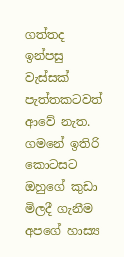ගත්තද  ඉන්පසු වැස්සක් පැත්තකටවත් ආවේ නැත. ගමනේ ඉතිරි කොටසට ඔහුගේ කුඩා මිලදී ගැනීම අපගේ හාස්‍ය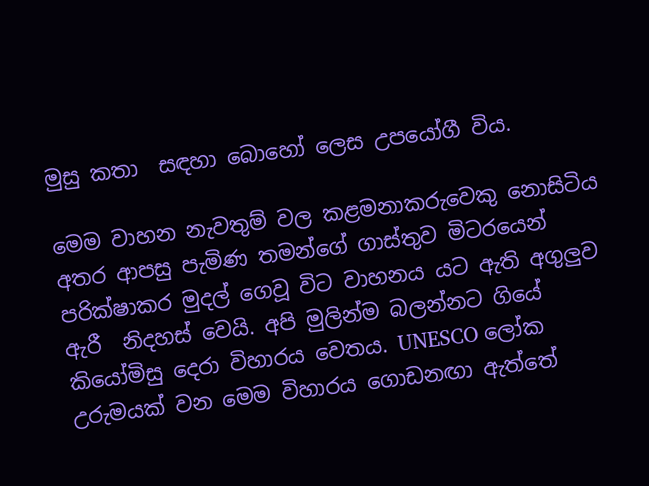මුසු කතා  සඳහා බොහෝ ලෙස උපයෝගී විය.

මෙම වාහන නැවතුම් වල කළමනාකරුවෙකු නොසිටිය අතර ආපසු පැමිණ තමන්ගේ ගාස්තුව මිටරයෙන් පරික්ෂාකර මුදල් ගෙවූ විට වාහනය යට ඇති අගුලුව ඇරී  නිදහස් වෙයි. අපි මුලින්ම බලන්නට ගියේ කියෝමිසු දෙරා විහාරය වෙතය. UNESCO ලෝක උරුමයක් වන මෙම විහාරය ගොඩනඟා ඇත්තේ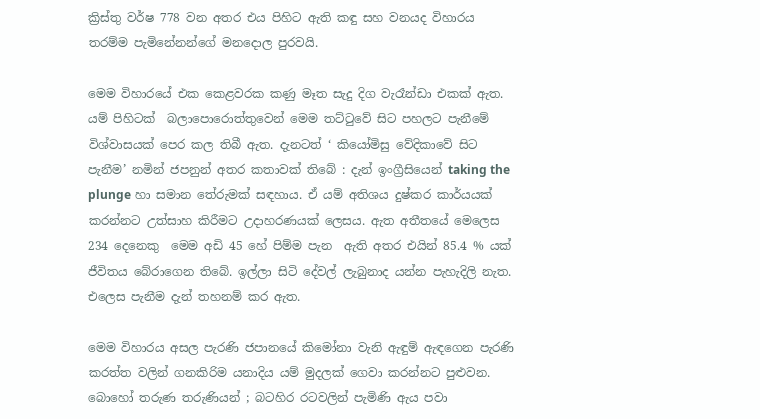ක්‍රිස්තු වර්ෂ 778 වන අතර එය පිහිට ඇති කඳු සහ වනයද විහාරය තරම්ම පැමිනේනන්ගේ මනදොල පුරවයි.

මෙම විහාරයේ එක කෙළවරක කණු මෑත සැදු දිග වැරෑන්ඩා එකක් ඇත. යම් පිහිටක්  බලාපොරොත්තුවෙන් මෙම තට්ටුවේ සිට පහලට පැනීමේ විශ්වාසයක් පෙර කල තිබී ඇත. දැනටත් ‘ කියෝමිසු වේදිකාවේ සිට පැනීම’ නමින් ජපනුන් අතර කතාවක් තිබේ : දැන් ඉංග්‍රීසියෙන් taking the plunge හා සමාන තේරුමක් සඳහාය. ඒ යම් අතිශය දුෂ්කර කාර්යයක් කරන්නට උත්සාහ කිරීමට උදාහරණයක් ලෙසය. ඇත අතීතයේ මෙලෙස 234 දෙනෙකු  මෙම අඩි 45 හේ පිම්ම පැන  ඇති අතර එයින් 85.4 % යක් ජීවිතය බේරාගෙන තිබේ. ඉල්ලා සිටි දේවල් ලැබුනාද යන්න පැහැදිලි නැත. එලෙස පැනීම දැන් තහනම් කර ඇත.

මෙම විහාරය අසල පැරණි ජපානයේ කිමෝනා වැනි ඇඳුම් ඇඳගෙන පැරණි කරත්ත වලින් ගනකිරිම යනාදිය යම් මුදලක් ගෙවා කරන්නට පුළුවන. බොහෝ තරුණ තරුණියන් ; බටහිර රටවලින් පැමිණි ඇය පවා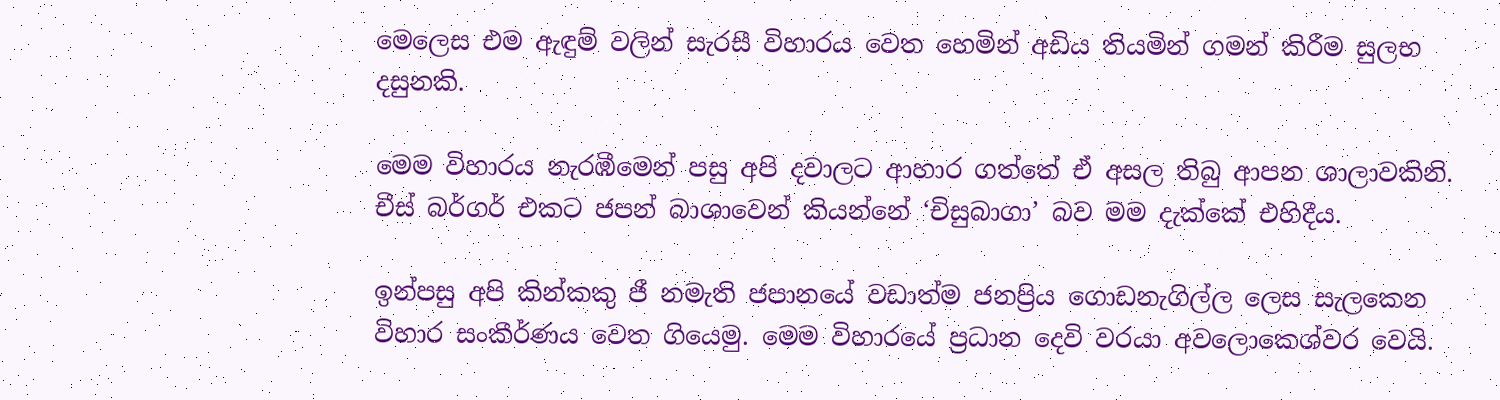මෙලෙස එම ඇඳුම් වලින් සැරසී විහාරය වෙත හෙමින් අඩිය තියමින් ගමන් කිරීම සුලභ දසුනකි.

මෙම විහාරය නැරඹීමෙන් පසු අපි දවාලට ආහාර ගත්තේ ඒ අසල තිබු ආපන ශාලාවකිනි. චීස් බර්ගර් එකට ජපන් බාශාවෙන් කියන්නේ ‘චිසුබාගා’ බව මම දැක්කේ එහිදීය.

ඉන්පසු අපි කින්කකු ජී නමැති ජපානයේ වඩාත්ම ජනප්‍රිය ගොඩනැගිල්ල ලෙස සැලකෙන විහාර සංකීර්ණය වෙත ගියෙමු. මෙම විහාරයේ ප්‍රධාන දෙවි වරයා අවලොකෙශ්වර වෙයි.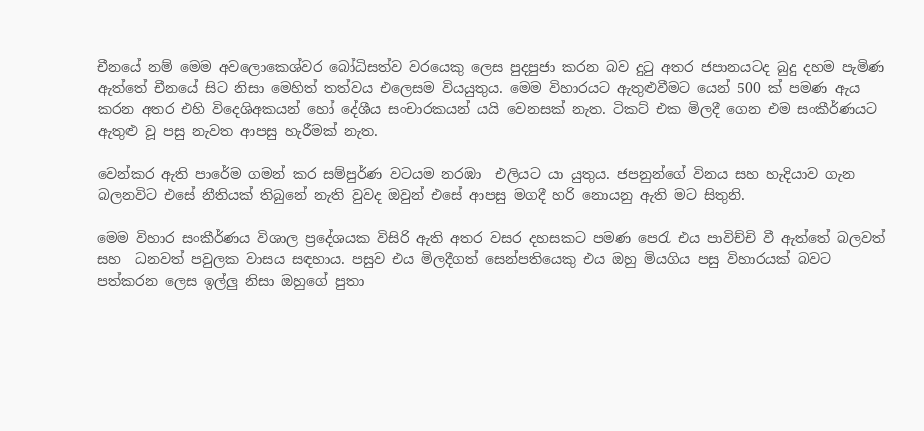චීනයේ නම් මෙම අවලොකෙශ්වර බෝධිසත්ව වරයෙකු ලෙස පුදපුජා කරන බව දුටු අතර ජපානයටද බුදු දහම පැමිණ ඇත්තේ චීනයේ සිට නිසා මෙහිත් තත්වය එලෙසම වියයුතුය. මෙම විහාරයට ඇතුළුවීමට යෙන් 500 ක් පමණ ඇය කරන අතර එහි විදෙශිඅකයන් හෝ දේශීය සංචාරකයන් යයි වෙනසක් නැත. ටිකට් එක මිලදී ගෙන එම සංකීර්ණයට ඇතුළු වූ පසු නැවත ආපසු හැරීමක් නැත.

වෙන්කර ඇති පාරේම ගමන් කර සම්පුර්ණ වටයම නරඹා  එලියට යා යුතුය. ජපනුන්ගේ විනය සහ හැදියාව ගැන බලනවිට එසේ නීතියක් තිබුනේ නැති වුවද ඔවුන් එසේ ආපසු මගදී හරි නොයනු ඇති මට සිතුනි.

මෙම විහාර සංකීර්ණය විශාල ප්‍රදේශයක විසිරි ඇති අතර වසර දහසකට පමණ පෙරැ එය පාවිච්චි වී ඇත්තේ බලවත් සහ  ධනවත් පවුලක වාසය සඳහාය. පසුව එය මිලදීගත් සෙන්පතියෙකු එය ඔහු මියගිය පසු විහාරයක් බවට පත්කරන ලෙස ඉල්ලු නිසා ඔහුගේ පුතා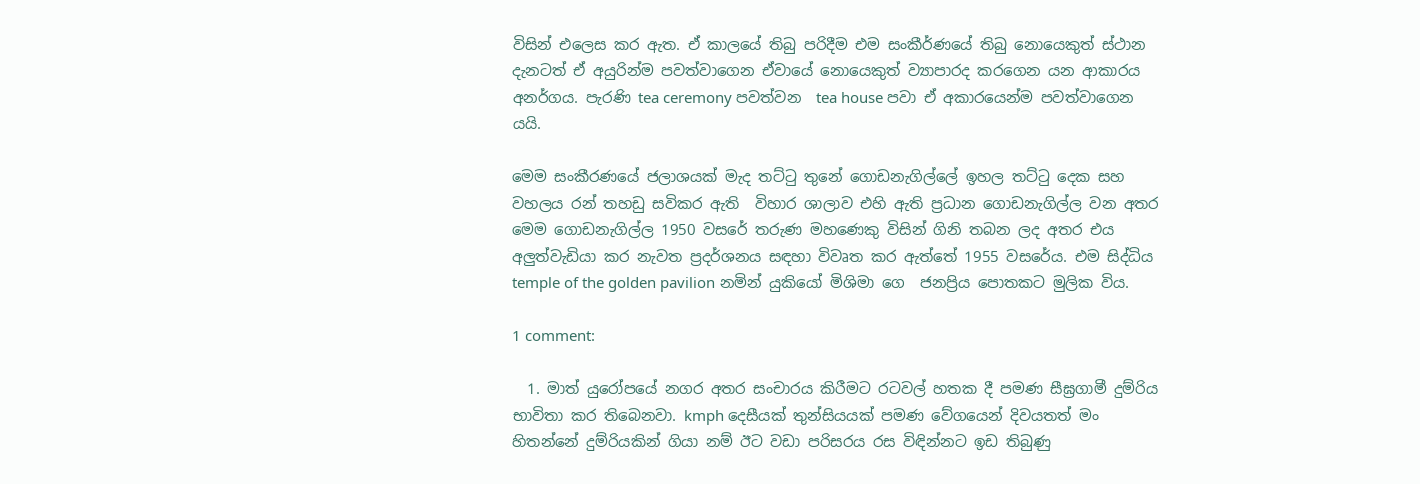විසින් එලෙස කර ඇත. ඒ කාලයේ තිබු පරිදීම එම සංකීර්ණයේ තිබු නොයෙකුත් ස්ථාන දැනටත් ඒ අයුරින්ම පවත්වාගෙන ඒවායේ නොයෙකුත් ව්‍යාපාරද කරගෙන යන ආකාරය අනර්ගය. පැරණි tea ceremony පවත්වන  tea house පවා ඒ අකාරයෙන්ම පවත්වාගෙන යයි.

මෙම සංකීරණයේ ජලාශයක් මැද තට්ටු තුනේ ගොඩනැගිල්ලේ ඉහල තට්ටු දෙක සහ වහලය රන් තහඩු සවිකර ඇති  විහාර ශාලාව එහි ඇති ප්‍රධාන ගොඩනැගිල්ල වන අතර මෙම ගොඩනැගිල්ල 1950 වසරේ තරුණ මහණෙකු විසින් ගිනි තබන ලද අතර එය අලුත්වැඩියා කර නැවත ප්‍රදර්ශනය සඳහා විවෘත කර ඇත්තේ 1955 වසරේය. එම සිද්ධිය temple of the golden pavilion නමින් යුකියෝ මිශිමා ගෙ  ජනප්‍රිය පොතකට මුලික විය.

1 comment:

  1. මාත් යුරෝපයේ නගර අතර සංචාරය කිරීමට රටවල් හතක දී පමණ සීඝ්‍රගාමී දුම්රිය භාවිතා කර තිබෙනවා. kmph දෙසීයක් තුන්සියයක් පමණ වේගයෙන් දිවයතත් මං හිතන්නේ දුම්රියකින් ගියා නම් ඊට වඩා පරිසරය රස විඳින්නට ඉඩ තිබුණු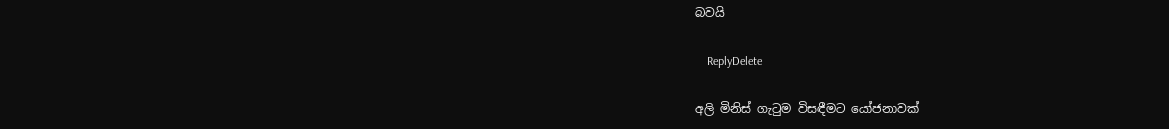බවයි

    ReplyDelete

අලි මිනිස් ගැටුම විසඳීමට යෝජනාවක්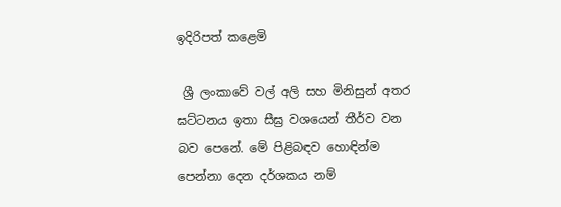ඉදිරිපත් කළෙමි

 ශ්‍රී ලංකාවේ වල් අලි සහ මිනිසුන් අතර ඝට්ටනය ඉතා සීඝ්‍ර වශයෙන් තීර්ව වන බව පෙනේ. මේ පිළිබඳව හොඳින්ම පෙන්නා දෙන දර්ශකය නම්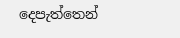දෙපැත්තෙන්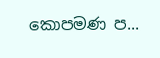කොපමණ ප...